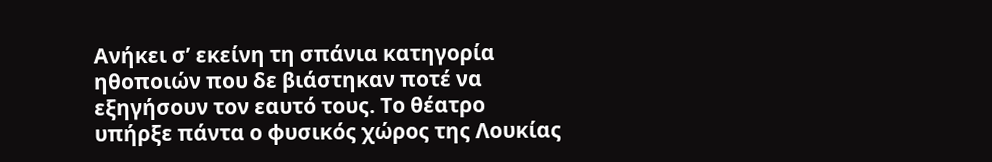Ανήκει σ’ εκείνη τη σπάνια κατηγορία ηθοποιών που δε βιάστηκαν ποτέ να εξηγήσουν τον εαυτό τους. Το θέατρο υπήρξε πάντα ο φυσικός χώρος της Λουκίας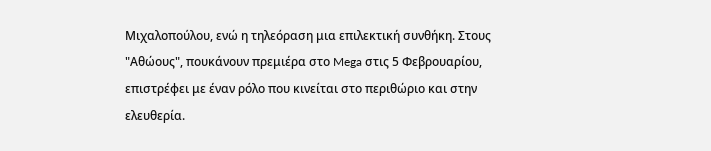Μιχαλοπούλου, ενώ η τηλεόραση μια επιλεκτική συνθήκη. Στους "Αθώους", πουκάνουν πρεμιέρα στο Mega στις 5 Φεβρουαρίου, επιστρέφει με έναν ρόλο που κινείται στο περιθώριο και στην ελευθερία.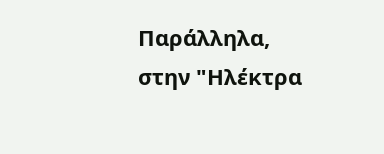Παράλληλα, στην "Ηλέκτρα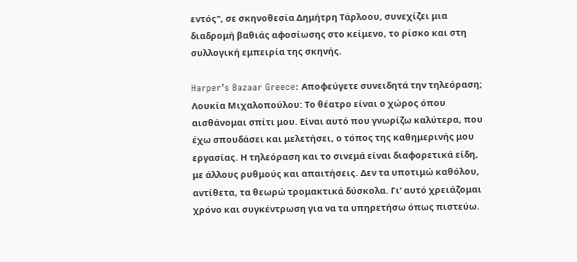εντός", σε σκηνοθεσία Δημήτρη Τάρλοου, συνεχίζει μια διαδρομή βαθιάς αφοσίωσης στο κείμενο, το ρίσκο και στη συλλογική εμπειρία της σκηνής.

Harper’s Bazaar Greece: Αποφεύγετε συνειδητά την τηλεόραση;
Λουκία Μιχαλοπούλου: Το θέατρο είναι ο χώρος όπου αισθάνομαι σπίτι μου. Είναι αυτό που γνωρίζω καλύτερα, που έχω σπουδάσει και μελετήσει, ο τόπος της καθημερινής μου εργασίας. Η τηλεόραση και το σινεμά είναι διαφορετικά είδη, με άλλους ρυθμούς και απαιτήσεις. Δεν τα υποτιμώ καθόλου, αντίθετα, τα θεωρώ τρομακτικά δύσκολα. Γι’ αυτό χρειάζομαι χρόνο και συγκέντρωση για να τα υπηρετήσω όπως πιστεύω.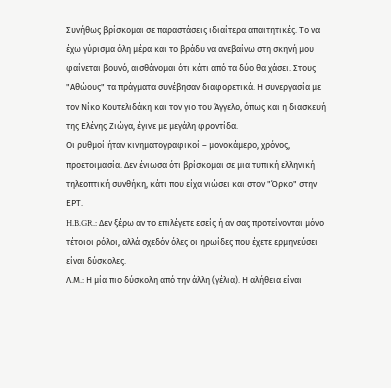Συνήθως βρίσκομαι σε παραστάσεις ιδιαίτερα απαιτητικές. Το να έχω γύρισμα όλη μέρα και το βράδυ να ανεβαίνω στη σκηνή μου φαίνεται βουνό, αισθάνομαι ότι κάτι από τα δύο θα χάσει. Στους "Αθώους" τα πράγματα συνέβησαν διαφορετικά. Η συνεργασία με τον Νίκο Κουτελιδάκη και τον γιο του Άγγελο, όπως και η διασκευή της Ελένης Ζιώγα, έγινε με μεγάλη φροντίδα.
Οι ρυθμοί ήταν κινηματογραφικοί – μονοκάμερο, χρόνος, προετοιμασία. Δεν ένιωσα ότι βρίσκομαι σε μια τυπική ελληνική τηλεοπτική συνθήκη, κάτι που είχα νιώσει και στον "Όρκο" στην ΕΡΤ.
H.B.GR.: Δεν ξέρω αν το επιλέγετε εσείς ή αν σας προτείνονται μόνο τέτοιοι ρόλοι, αλλά σχεδόν όλες οι ηρωίδες που έχετε ερμηνεύσει είναι δύσκολες.
Λ.Μ.: Η μία πιο δύσκολη από την άλλη (γέλια). Η αλήθεια είναι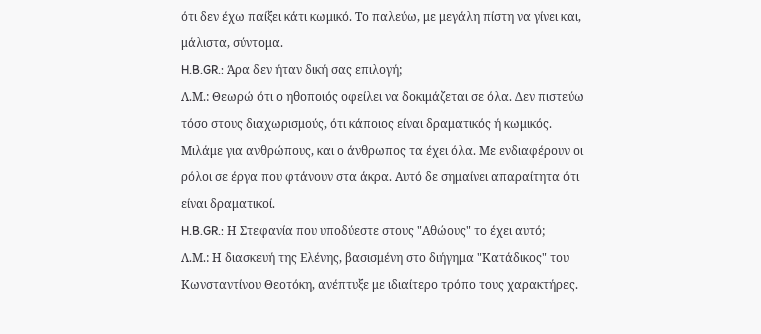ότι δεν έχω παίξει κάτι κωμικό. Το παλεύω, με μεγάλη πίστη να γίνει και, μάλιστα, σύντομα.
H.B.GR.: Άρα δεν ήταν δική σας επιλογή;
Λ.Μ.: Θεωρώ ότι ο ηθοποιός οφείλει να δοκιμάζεται σε όλα. Δεν πιστεύω τόσο στους διαχωρισμούς, ότι κάποιος είναι δραματικός ή κωμικός. Μιλάμε για ανθρώπους, και ο άνθρωπος τα έχει όλα. Με ενδιαφέρουν οι ρόλοι σε έργα που φτάνουν στα άκρα. Αυτό δε σημαίνει απαραίτητα ότι είναι δραματικοί.
H.B.GR.: Η Στεφανία που υποδύεστε στους "Αθώους" το έχει αυτό;
Λ.Μ.: Η διασκευή της Ελένης, βασισμένη στο διήγημα "Κατάδικος" του Κωνσταντίνου Θεοτόκη, ανέπτυξε με ιδιαίτερο τρόπο τους χαρακτήρες.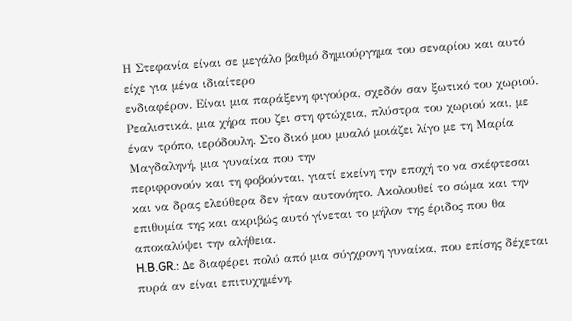Η Στεφανία είναι σε μεγάλο βαθμό δημιούργημα του σεναρίου και αυτό είχε για μένα ιδιαίτερο
ενδιαφέρον. Είναι μια παράξενη φιγούρα, σχεδόν σαν ξωτικό του χωριού. Ρεαλιστικά, μια χήρα που ζει στη φτώχεια, πλύστρα του χωριού και, με έναν τρόπο, ιερόδουλη. Στο δικό μου μυαλό μοιάζει λίγο με τη Μαρία Μαγδαληνή, μια γυναίκα που την
περιφρονούν και τη φοβούνται, γιατί εκείνη την εποχή το να σκέφτεσαι και να δρας ελεύθερα δεν ήταν αυτονόητο. Ακολουθεί το σώμα και την επιθυμία της και ακριβώς αυτό γίνεται το μήλον της έριδος που θα αποκαλύψει την αλήθεια.
H.B.GR.: Δε διαφέρει πολύ από μια σύγχρονη γυναίκα, που επίσης δέχεται πυρά αν είναι επιτυχημένη,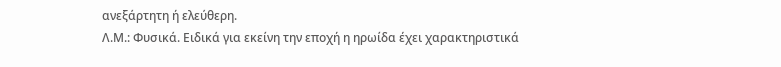ανεξάρτητη ή ελεύθερη.
Λ.Μ.: Φυσικά. Ειδικά για εκείνη την εποχή η ηρωίδα έχει χαρακτηριστικά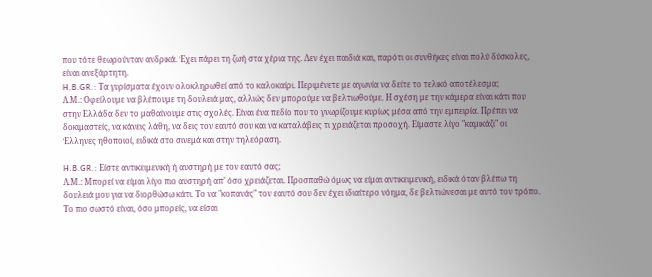που τότε θεωρούνταν ανδρικά. Έχει πάρει τη ζωή στα χέρια της. Δεν έχει παιδιά και, παρότι οι συνθήκες είναι πολύ δύσκολες, είναι ανεξάρτητη.
H.B.GR.: Τα γυρίσματα έχουν ολοκληρωθεί από το καλοκαίρι. Περιμένετε με αγωνία να δείτε το τελικό αποτέλεσμα;
Λ.Μ.: Οφείλουμε να βλέπουμε τη δουλειά μας, αλλιώς δεν μπορούμε να βελτιωθούμε. Η σχέση με την κάμερα είναι κάτι που στην Ελλάδα δεν το μαθαίνουμε στις σχολές. Είναι ένα πεδίο που το γνωρίζουμε κυρίως μέσα από την εμπειρία. Πρέπει να δοκιμαστείς, να κάνεις λάθη, να δεις τον εαυτό σου και να καταλάβεις τι χρειάζεται προσοχή. Είμαστε λίγο "καμικάζι" οι Έλληνες ηθοποιοί, ειδικά στο σινεμά και στην τηλεόραση.

H.B.GR.: Είστε αντικειμενική ή αυστηρή με τον εαυτό σας;
Λ.Μ.: Μπορεί να είμαι λίγο πιο αυστηρή απ’ όσο χρειάζεται. Προσπαθώ όμως να είμαι αντικειμενική, ειδικά όταν βλέπω τη δουλειά μου για να διορθώσω κάτι. Το να "κοπανάς" τον εαυτό σου δεν έχει ιδιαίτερο νόημα, δε βελτιώνεσαι με αυτό τον τρόπο. Το πιο σωστό είναι, όσο μπορείς, να είσαι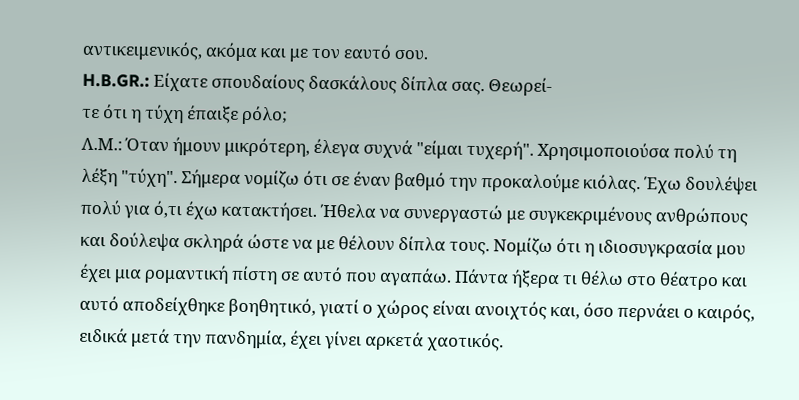αντικειμενικός, ακόμα και με τον εαυτό σου.
H.B.GR.: Είχατε σπουδαίους δασκάλους δίπλα σας. Θεωρεί-
τε ότι η τύχη έπαιξε ρόλο;
Λ.Μ.: Όταν ήμουν μικρότερη, έλεγα συχνά "είμαι τυχερή". Χρησιμοποιούσα πολύ τη λέξη "τύχη". Σήμερα νομίζω ότι σε έναν βαθμό την προκαλούμε κιόλας. Έχω δουλέψει πολύ για ό,τι έχω κατακτήσει. Ήθελα να συνεργαστώ με συγκεκριμένους ανθρώπους και δούλεψα σκληρά ώστε να με θέλουν δίπλα τους. Νομίζω ότι η ιδιοσυγκρασία μου έχει μια ρομαντική πίστη σε αυτό που αγαπάω. Πάντα ήξερα τι θέλω στο θέατρο και αυτό αποδείχθηκε βοηθητικό, γιατί ο χώρος είναι ανοιχτός και, όσο περνάει ο καιρός, ειδικά μετά την πανδημία, έχει γίνει αρκετά χαοτικός.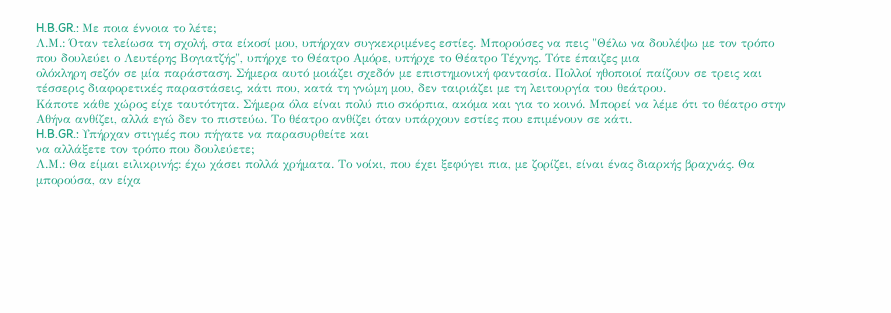H.B.GR.: Με ποια έννοια το λέτε;
Λ.Μ.: Όταν τελείωσα τη σχολή, στα είκοσί μου, υπήρχαν συγκεκριμένες εστίες. Μπορούσες να πεις "Θέλω να δουλέψω με τον τρόπο που δουλεύει ο Λευτέρης Βογιατζής", υπήρχε το Θέατρο Αμόρε, υπήρχε το Θέατρο Τέχνης. Τότε έπαιζες μια
ολόκληρη σεζόν σε μία παράσταση. Σήμερα αυτό μοιάζει σχεδόν με επιστημονική φαντασία. Πολλοί ηθοποιοί παίζουν σε τρεις και τέσσερις διαφορετικές παραστάσεις, κάτι που, κατά τη γνώμη μου, δεν ταιριάζει με τη λειτουργία του θεάτρου.
Κάποτε κάθε χώρος είχε ταυτότητα. Σήμερα όλα είναι πολύ πιο σκόρπια, ακόμα και για το κοινό. Μπορεί να λέμε ότι το θέατρο στην Αθήνα ανθίζει, αλλά εγώ δεν το πιστεύω. Το θέατρο ανθίζει όταν υπάρχουν εστίες που επιμένουν σε κάτι.
H.B.GR.: Υπήρχαν στιγμές που πήγατε να παρασυρθείτε και
να αλλάξετε τον τρόπο που δουλεύετε;
Λ.Μ.: Θα είμαι ειλικρινής: έχω χάσει πολλά χρήματα. Το νοίκι, που έχει ξεφύγει πια, με ζορίζει, είναι ένας διαρκής βραχνάς. Θα μπορούσα, αν είχα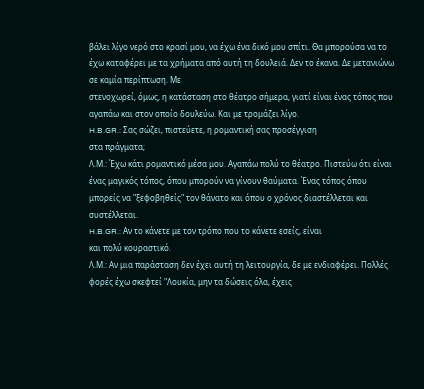βάλει λίγο νερό στο κρασί μου, να έχω ένα δικό μου σπίτι. Θα μπορούσα να το έχω καταφέρει με τα χρήματα από αυτή τη δουλειά. Δεν το έκανα. Δε μετανιώνω σε καμία περίπτωση. Με
στενοχωρεί, όμως, η κατάσταση στο θέατρο σήμερα, γιατί είναι ένας τόπος που αγαπάω και στον οποίο δουλεύω. Και με τρομάζει λίγο.
H.B.GR.: Σας σώζει, πιστεύετε, η ρομαντική σας προσέγγιση
στα πράγματα;
Λ.Μ.: Έχω κάτι ρομαντικό μέσα μου. Αγαπάω πολύ το θέατρο. Πιστεύω ότι είναι ένας μαγικός τόπος, όπου μπορούν να γίνουν θαύματα. Ένας τόπος όπου μπορείς να "ξεφοβηθείς" τον θάνατο και όπου ο χρόνος διαστέλλεται και συστέλλεται.
H.B.GR.: Αν το κάνετε με τον τρόπο που το κάνετε εσείς, είναι
και πολύ κουραστικό.
Λ.Μ.: Αν μια παράσταση δεν έχει αυτή τη λειτουργία, δε με ενδιαφέρει. Πολλές φορές έχω σκεφτεί "Λουκία, μην τα δώσεις όλα, έχεις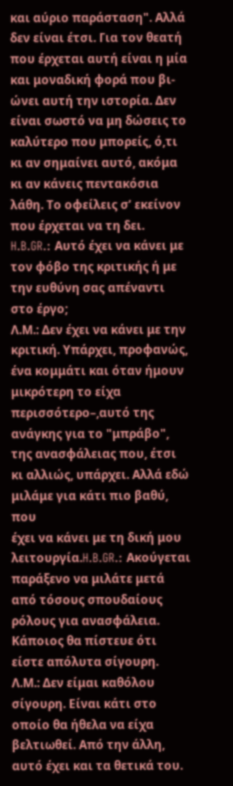και αύριο παράσταση". Αλλά δεν είναι έτσι. Για τον θεατή που έρχεται αυτή είναι η μία και μοναδική φορά που βι-
ώνει αυτή την ιστορία. Δεν είναι σωστό να μη δώσεις το καλύτερο που μπορείς, ό,τι κι αν σημαίνει αυτό, ακόμα κι αν κάνεις πεντακόσια λάθη. Το οφείλεις σ’ εκείνον που έρχεται να τη δει.
H.B.GR.: Αυτό έχει να κάνει με τον φόβο της κριτικής ή με
την ευθύνη σας απέναντι στο έργο;
Λ.Μ.: Δεν έχει να κάνει με την κριτική. Υπάρχει, προφανώς, ένα κομμάτι και όταν ήμουν μικρότερη το είχα περισσότερο–,αυτό της ανάγκης για το "μπράβο", της ανασφάλειας που, έτσι κι αλλιώς, υπάρχει. Αλλά εδώ μιλάμε για κάτι πιο βαθύ, που
έχει να κάνει με τη δική μου λειτουργία.H.B.GR.: Ακούγεται παράξενο να μιλάτε μετά από τόσους σπουδαίους ρόλους για ανασφάλεια. Κάποιος θα πίστευε ότι είστε απόλυτα σίγουρη.
Λ.Μ.: Δεν είμαι καθόλου σίγουρη. Είναι κάτι στο οποίο θα ήθελα να είχα βελτιωθεί. Από την άλλη, αυτό έχει και τα θετικά του.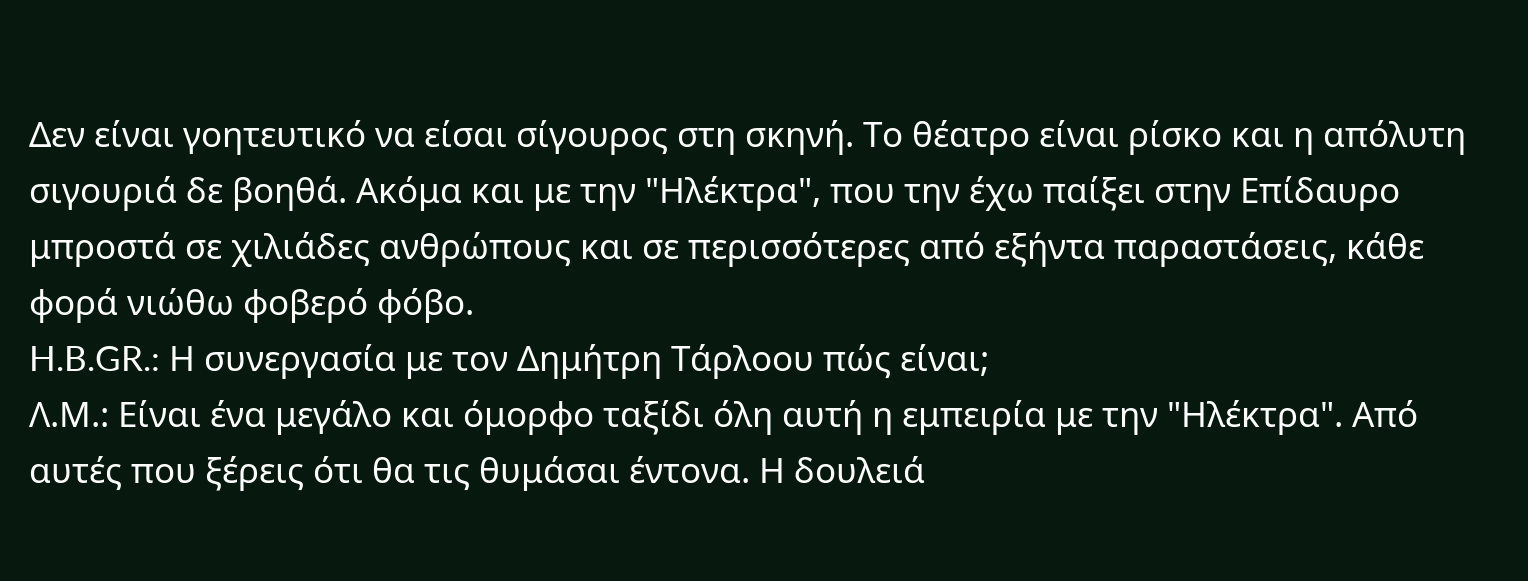Δεν είναι γοητευτικό να είσαι σίγουρος στη σκηνή. Το θέατρο είναι ρίσκο και η απόλυτη σιγουριά δε βοηθά. Ακόμα και με την "Ηλέκτρα", που την έχω παίξει στην Επίδαυρο μπροστά σε χιλιάδες ανθρώπους και σε περισσότερες από εξήντα παραστάσεις, κάθε φορά νιώθω φοβερό φόβο.
H.B.GR.: Η συνεργασία με τον Δημήτρη Τάρλοου πώς είναι;
Λ.Μ.: Είναι ένα μεγάλο και όμορφο ταξίδι όλη αυτή η εμπειρία με την "Ηλέκτρα". Από αυτές που ξέρεις ότι θα τις θυμάσαι έντονα. Η δουλειά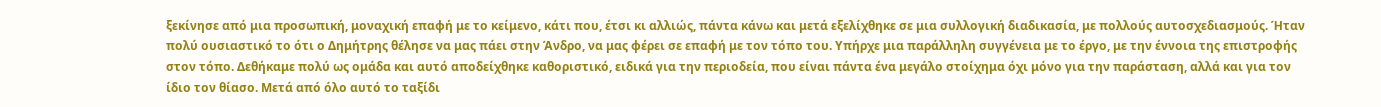ξεκίνησε από μια προσωπική, μοναχική επαφή με το κείμενο, κάτι που, έτσι κι αλλιώς, πάντα κάνω και μετά εξελίχθηκε σε μια συλλογική διαδικασία, με πολλούς αυτοσχεδιασμούς. Ήταν πολύ ουσιαστικό το ότι ο Δημήτρης θέλησε να μας πάει στην Άνδρο, να μας φέρει σε επαφή με τον τόπο του. Υπήρχε μια παράλληλη συγγένεια με το έργο, με την έννοια της επιστροφής στον τόπο. Δεθήκαμε πολύ ως ομάδα και αυτό αποδείχθηκε καθοριστικό, ειδικά για την περιοδεία, που είναι πάντα ένα μεγάλο στοίχημα όχι μόνο για την παράσταση, αλλά και για τον ίδιο τον θίασο. Μετά από όλο αυτό το ταξίδι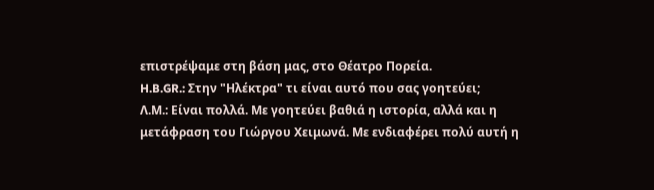επιστρέψαμε στη βάση μας, στο Θέατρο Πορεία.
H.B.GR.: Στην "Ηλέκτρα" τι είναι αυτό που σας γοητεύει;
Λ.Μ.: Είναι πολλά. Με γοητεύει βαθιά η ιστορία, αλλά και η μετάφραση του Γιώργου Χειμωνά. Με ενδιαφέρει πολύ αυτή η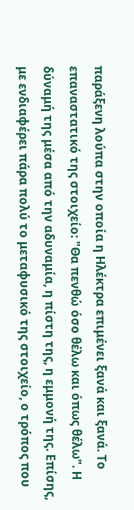παράξενη λούπα στην οποία η Ηλέκτρα επιμένει ξανά και ξανά. Το επαναστατικό της στοιχείο: "Θα πενθώ όσο θέλω και όπως θέλω". Η δύναμή της μέσα από την αδυναμία, η πίστη της, η εμμονή της. Επίσης, με ενδιαφέρει πάρα πολύ το μεταφυσικό της στοιχείο, ο τρόπος που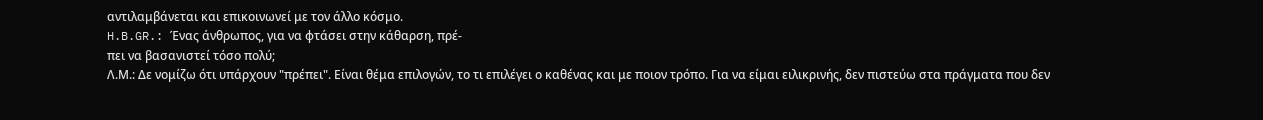αντιλαμβάνεται και επικοινωνεί με τον άλλο κόσμο.
H.B.GR.: Ένας άνθρωπος, για να φτάσει στην κάθαρση, πρέ-
πει να βασανιστεί τόσο πολύ;
Λ.Μ.: Δε νομίζω ότι υπάρχουν "πρέπει". Είναι θέμα επιλογών, το τι επιλέγει ο καθένας και με ποιον τρόπο. Για να είμαι ειλικρινής, δεν πιστεύω στα πράγματα που δεν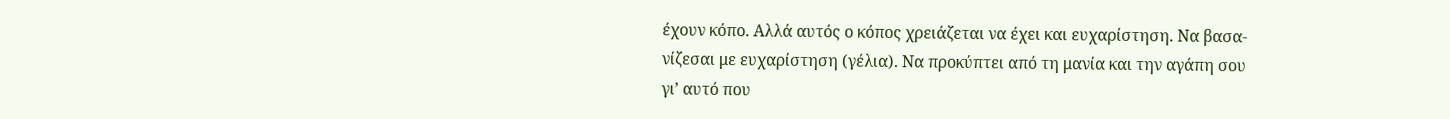έχουν κόπο. Αλλά αυτός ο κόπος χρειάζεται να έχει και ευχαρίστηση. Να βασα-
νίζεσαι με ευχαρίστηση (γέλια). Να προκύπτει από τη μανία και την αγάπη σου γι’ αυτό που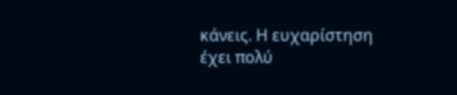κάνεις. Η ευχαρίστηση έχει πολύ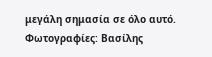μεγάλη σημασία σε όλο αυτό.
Φωτογραφίες: Βασίλης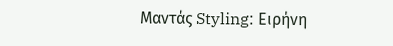Μαντάς Styling: Ειρήνη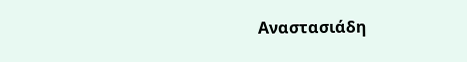Αναστασιάδη